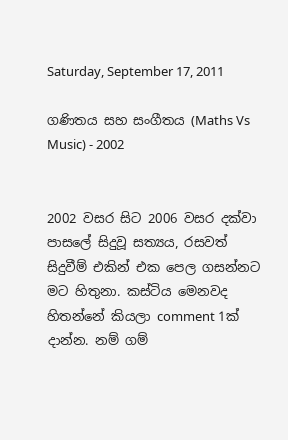Saturday, September 17, 2011

ගණිතය සහ සංගීතය (Maths Vs Music) - 2002


2002 වසර සිට 2006 වසර දක්වා පාසලේ සිදුවූ සත්‍ය‍ය, රසවත් සිදුවීම් එකින් එක පෙල ගසන්නට මට හිතුනා. කස්ටිය මෙනවද හිතන්නේ කියලා comment 1ක් දාන්න. නම් ගම්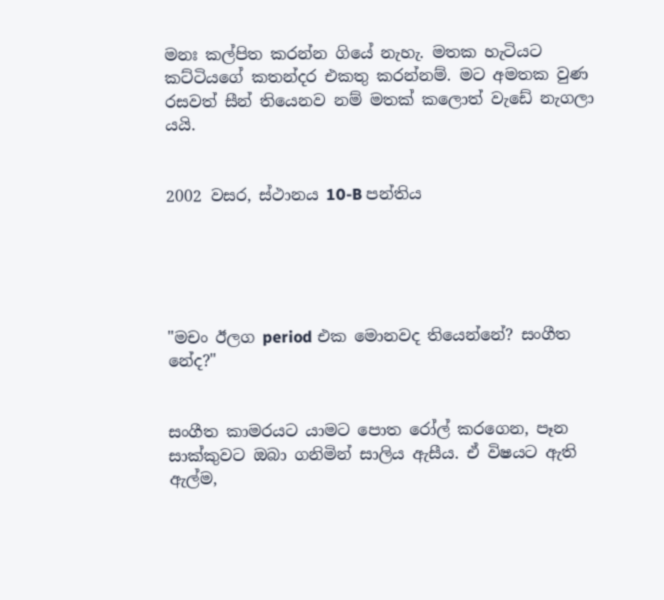මනඃ කල්පිත කරන්න ගියේ නැහැ. මතක හැටියට කට්ටියගේ කතන්දර එකතු කරන්නම්. මට අමතක වුණ රසවත් සීන් තියෙනව නම් මතක් කලොත් වැඩේ නැගලා යයි.


2002 වසර, ස්ථානය 10-B පන්තිය





"මචං ඊලග period එක මොනවද තියෙන්නේ? සංගීත නේද?"


සංගීත කාමරයට යාමට පොත රෝල් කරගෙන, පෑන සාක්කුවට ඔබා ගනිමින් සාලිය ඇසීය. ඒ විෂයට ඇති ඇල්ම,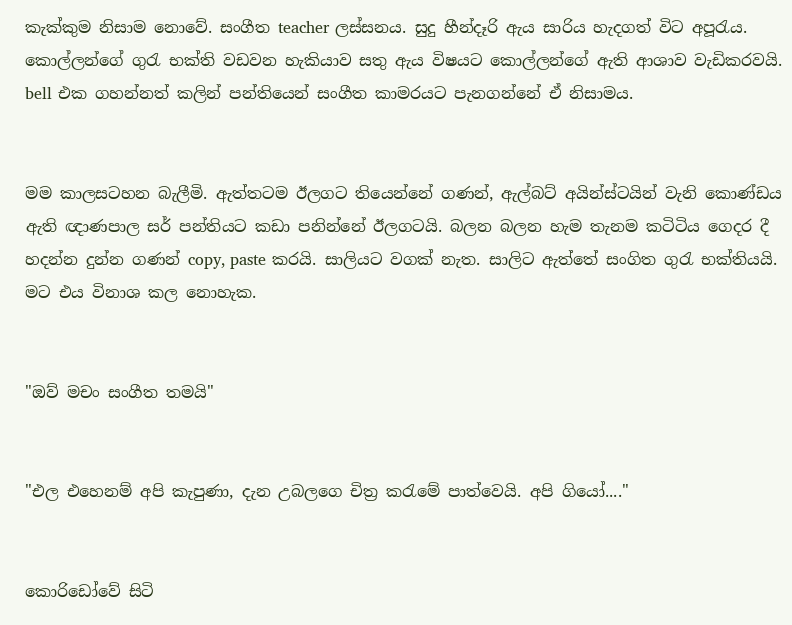කැක්කුම නිසාම නොවේ. සංගීත teacher ලස්සනය. සුදු හීන්දෑරි ඇය සාරිය හැදගත් විට අපූරැය. කොල්ලන්ගේ ගුරැ භක්ති වඩවන හැකියාව සතු ඇය විෂයට කොල්ලන්ගේ ඇති ආශාව වැඩිකරවයි. bell එක ගහන්නත් කලින් පන්තියෙන් සංගීත කාමරයට පැනගන්නේ ඒ නිසාමය.


මම කාලසටහන බැලීමි. ඇත්තටම ඊලගට තියෙන්නේ ගණන්, ඇල්බට් අයින්ස්ටයින් වැනි කොණ්ඩය ඇති ඥාණපාල සර් පන්තියට කඩා පනින්නේ ඊලගටයි. බලන බලන හැම තැනම කටිටිය ගෙදර දී හදන්න දුන්න ගණන් copy, paste කරයි. සාලියට වගක් නැත. සාලිට ඇත්තේ සංගිත ගුරැ භක්තියයි. මට එය විනාශ කල නොහැක.


"ඔව් මචං සංගීත තමයි"


"එල එහෙනම් අපි කැපුණා, දැන උබලගෙ චිත්‍ර කරැමේ පාත්වෙයි. අපි ගියෝ...."


කොරිඩෝවේ සිටි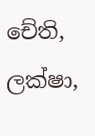චේති, ලක්ෂා,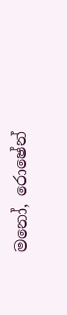මනෝ, රොෂේන්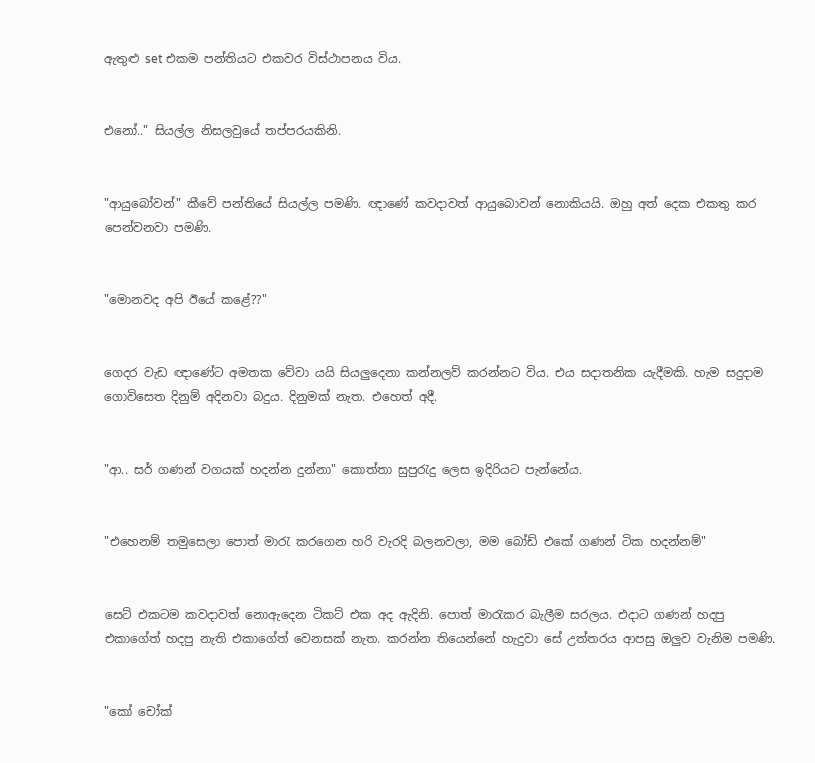ඇතුළු set එකම පන්තියට එකවර විස්ථාපනය විය.


එනෝ.." සියල්ල නිසලවුයේ තප්පරයකිනි.


"ආයුබෝවන්" කීවේ පන්තියේ සියල්ල පමණි. ඥා‍ණේ කවදාවත් ආයුබොවන් නොකියයි. ඔහු අත් දෙක එකතු කර පෙන්වනවා පමණි.


"මොනවද අපි ඊයේ කළේ??"


ගෙදර වැඩ ඥාණේට අමතක වේවා යයි සියලුදෙනා කන්නලව් කරන්නට විය. එය සදාතනික යැදීමකි. හැම සදුදාම ගොවිසෙත දිනුම් අදිනවා බදුය. දිනුමක් නැත. එහෙත් අදී.


"ආ.. සර් ගණන් වගයක් හදන්න දුන්නා" කොත්තා සුපුරැදු ලෙස ඉදිරියට පැන්නේය.


"එහෙනම් තමුසෙලා පොත් මාරැ කරගෙන හරි වැරදි බලනවලා, මම බෝඩ් ‍එකේ ගණන් ටික හදන්නම්"


සෙට් එකටම කවදාවත් නොඇදෙන ටිකට් එක අද ඇදිනි. පොත් මාරැකර බැලීම සරලය. එදාට ගණන් හදපු එකාගේත් හදපු නැති එකාගේත් වෙනසක් නැත. කරන්න තියෙන්නේ හැදුවා සේ උත්තරය ආපසු ඔලුව වැනිම පමණි.


"කෝ චෝක්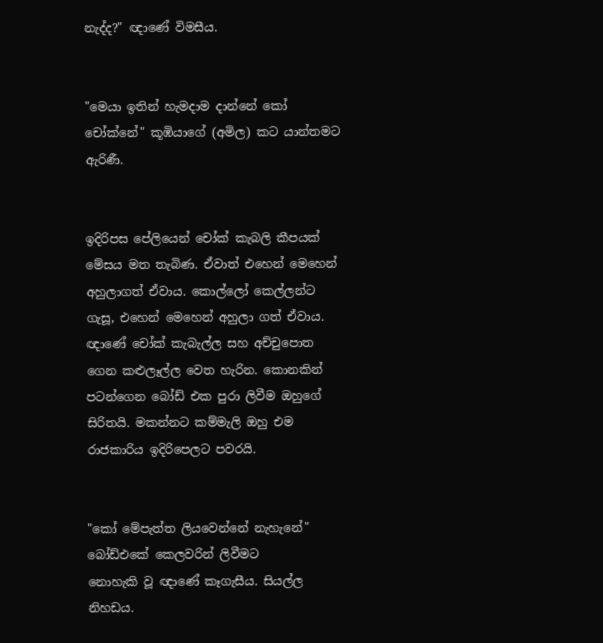නැද්ද?" ඥාණේ විමසීය.


"මෙයා ඉතින් හැමදාම දාන්නේ කෝ චෝක්නේ" කූඹියාගේ (අමිල) කට යාන්තමට ඇරිණී.


ඉදිරිපස පේලියෙන් චෝක් කැබලි කීපයක් මේසය මත තැබිණ. ඒවාත් එහෙන් මෙහෙන් අහුලාගත් ඒවාය. කොල්ලෝ කෙල්ලන්ට ගැසූ, එහෙන් මෙහෙන් අහුලා ගත් ඒවාය. ඥාණේ චෝක් කැබැල්ල සහ අච්චුපොත ගෙන කළුලෑල්ල වෙත හැරින. කොනකින් පටන්ගෙන බෝඩ් එක පුරා ලිවීම ඔහුගේ සිරිතයි. මකන්නට කම්මැලි ඔහු එම රාජකාරිය ඉදිරිපෙලට පවරයි.


"කෝ මේපැත්ත ලියවෙන්නේ නැහැනේ" බෝඩ්‍එකේ කෙලවරින් ලිවීමට
නොහැකි වූ ඥාණේ කෑගැසීය. සියල්ල නිහඩය.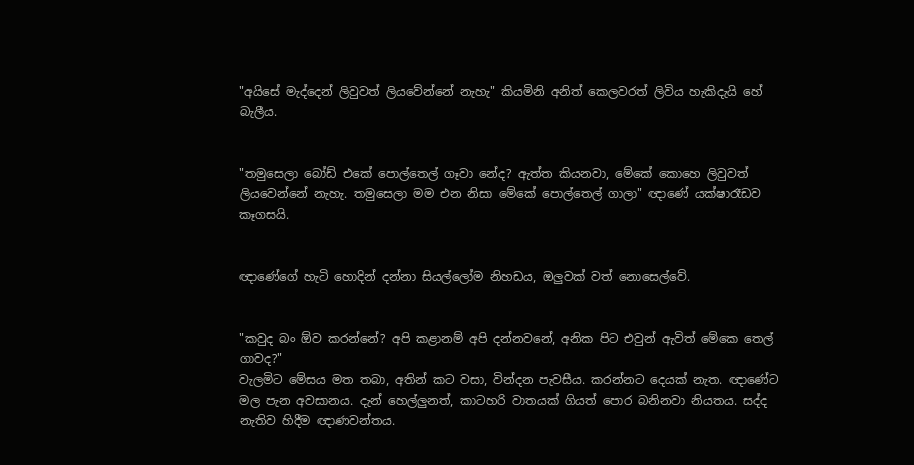"අයිසේ මැද්දෙන් ලිවුවත් ලියවේන්නේ නැහැ" කියමිනි අනිත් කෙලවරත් ලිවිය හැකිදැයි හේ බැලීය.


"තමුසෙලා බෝ‍ඩ් එකේ පොල්තෙල් ගෑවා නේද? ඇත්ත කියනවා, මේකේ කොහෙ ලිවුවත් ලියවෙන්නේ නැහැ. තමුසෙලා මම එන නිසා මේකේ පොල්තෙල් ගාලා" ඥාණේ යක්ෂාරෑඩව කෑගසයි.


ඥාණේගේ හැටි හොදින් දන්නා සියල්ලෝම නිහ‍ඩය, ඔලුවක් වත් නොසෙල්වේ.


"කවුද බං ඕව කරන්නේ? අපි කළානම් අපි දන්නවනේ, අනික පිට එවුන් ඇවිත් මේකෙ තෙල් ගාවද?"
වැලමිට මේසය මත තබා, අතින් කට වසා, වින්දන පැවසීය. කරන්නට දෙයක් නැත. ඥාණේට මල පැන අවසානය. දැන් හෙල්ලුනත්, කාටහරි වාතයක් ගියත් පොර බනිනවා නියතය. සද්ද නැතිව හිදීම ඥාණවන්තය.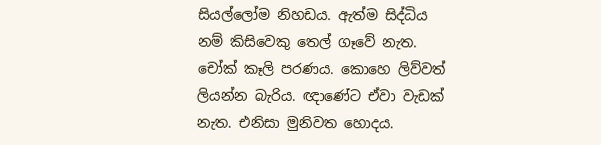සියල්ලෝම නිහඩය. ඇත්ම සිද්ධිය නම් කි‍සිවෙකු තෙල් ගෑවේ නැත. චෝක් කෑලි පරණය. කොහෙ ලිව්වත් ලියන්න බැරිය. ඥාණේට ඒවා වැඩක් නැත. එනිසා මුනිවත හොදය.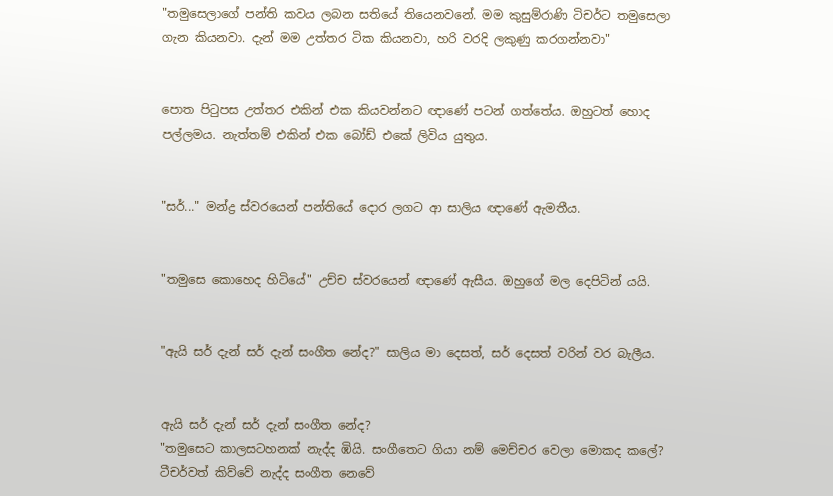"තමුසෙලාගේ පන්ති කවය ලබන සතියේ තියෙනවනේ. මම කුසුම්රාණි ටිචර්ට තමුසෙලා ගැන කියනවා. දැන් මම උත්තර ටික කියනවා, හරි වරදි ලකුණු කරගන්නවා"


පොත පිටුපස උත්තර එකින් එක කියවන්නට ඥාණේ පටන් ගත්තේය. ඔහුටත් හොද පල්ලමය. නැත්තම් එකින් එක බෝඩ් එකේ ලි‍විය යුතුය.


"සර්..." මන්ද්‍ර ස්වරයෙන් පන්තියේ දොර ලගට ආ සාලිය ඥාණේ ඇමතීය.


"තමුසෙ‍ කොහෙද හිටියේ" උච්ච ස්වරයෙන් ඥාණේ ඇසීය. ඔහුගේ මල දෙපිටින් යයි.


"ඇයි සර් දැන් සර් දැන් සංගීත නේද?" සාලිය මා දෙසත්, සර් දෙසත් වරින් වර බැලීය.


ඇයි සර් දැන් සර් දැන් සංගීත නේද?
"තමුසෙට කාලසටහනක් නැද්ද ඹියි. සංගීතෙට ගියා නම් මෙච්චර වෙලා මොකද කලේ? ටීචර්වත් කිව්වේ නැද්ද සංගීත නෙවේ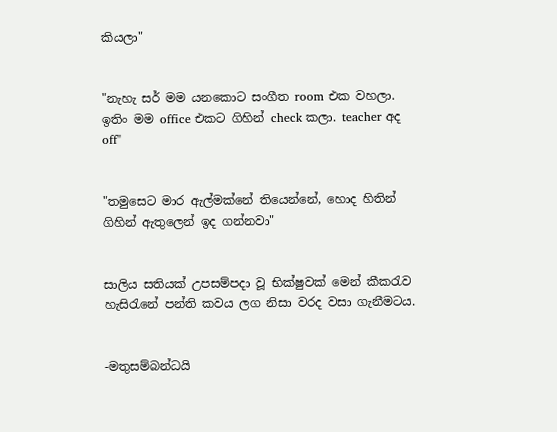කියලා"


"නැහැ සර් මම යනකොට සංගීත room එක වහලා. ඉතිං මම office එකට ගිහින් check කලා. teacher අද off"


"තමුසෙට මාර ඇල්මක්නේ තියෙන්නේ, හොද හිතින් ගිහින් ඇතුලෙන් ඉද ගන්නවා"


සාලිය සතියක් උපසම්පදා වූ භික්ෂුවක් මෙන් කීකරැව හැසිරැනේ පන්ති කවය ලග නිසා වරද වසා ගැනීමටය.


-මතුසම්බන්ධයි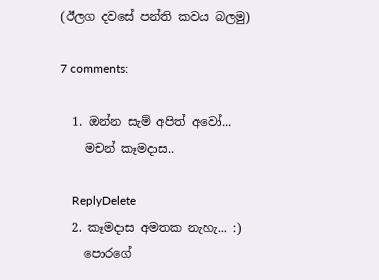(ඊලග දවසේ පන්ති කවය බලමු)

7 comments:

  1. ඔන්න සැම් අපිත් අවෝ...
    මචන් කෑමදාස..

    ReplyDelete
  2. කෑමදාස අමතක නැහැ... :)
    පොරගේ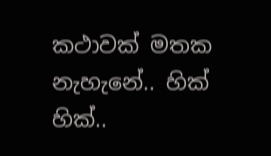කථාවක් මතක නැහැනේ.. හික් හික්..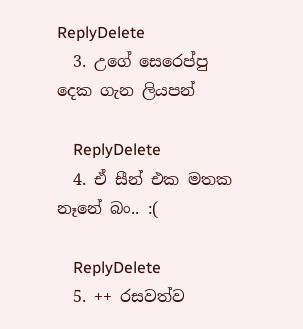ReplyDelete
  3. උගේ සෙරෙප්පු දෙක ගැන ලියපන්

    ReplyDelete
  4. ඒ සීන් එක මතක නෑනේ බං.. :(

    ReplyDelete
  5. ++ රසවත්ව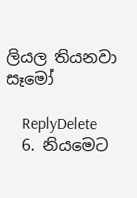ලියල තියනවා සෑමෝ

    ReplyDelete
  6. නියමෙට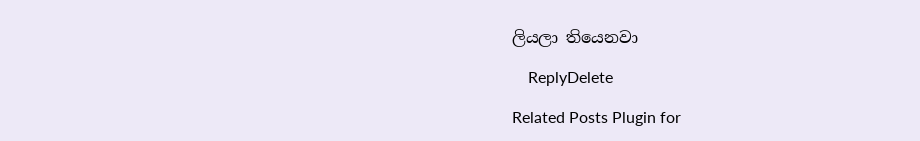ලියලා තියෙනවා

    ReplyDelete

Related Posts Plugin for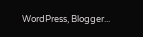WordPress, Blogger...